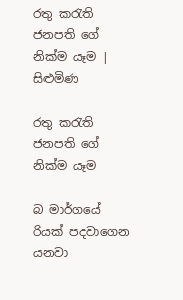රතු කරැති ජනපති ගේ නික්ම යෑම | සිළුමිණ

රතු කරැති ජනපති ගේ නික්ම යෑම

බ මාර්ගයේ රියක් පදවාගෙන යනවා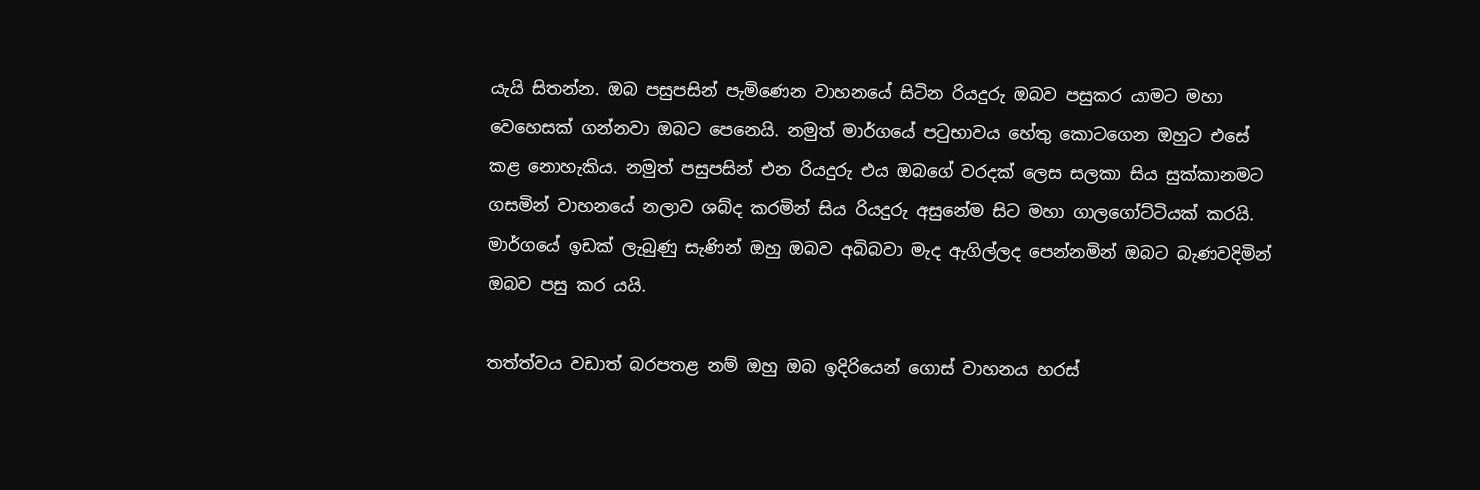යැයි සිතන්න. ඔබ පසුපසින් පැමිණෙන වාහනයේ සිටින රියදුරු ඔබව පසුකර යාමට මහා වෙහෙසක් ගන්නවා ඔබට පෙනෙයි. නමුත් මාර්ගයේ පටුභාවය හේතු කොටගෙන ඔහුට එසේ කළ නොහැකිය. නමුත් පසුපසින් එන රියදුරු එය ඔබගේ වරදක් ලෙස සලකා සිය සුක්කානමට ගසමින් වාහනයේ නලාව ශබ්ද කරමින් සිය රියදුරු අසුනේම සිට මහා ගාලගෝට්ටියක් කරයි. මාර්ගයේ ඉඩක් ලැබුණු සැණින් ඔහු ඔබව අබිබවා මැද ඇගිල්ලද පෙන්නමින් ඔබට බැණවදිමින් ඔබව පසු කර යයි.

තත්ත්වය වඩාත් බරපතළ නම් ඔහු ඔබ ඉදිරියෙන් ගොස් වාහනය හරස්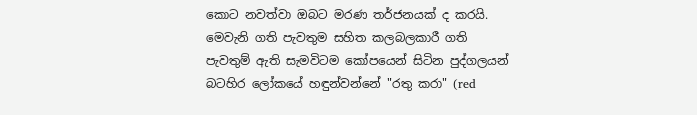කොට නවත්වා ඔබට මරණ තර්ජනයක් ද කරයි. මෙවැනි ගති පැවතුම සහිත කලබලකාරී ගති පැවතුම් ඇති සැමවිටම කෝපයෙන් සිටින පුද්ගලයන් බටහිර ලෝකයේ හඳුන්වන්නේ "රතු කරා" (red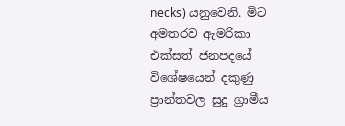necks) යනුවෙනි. මිට අමතරව ඇමරිකා එක්සත් ජනපදයේ විශේෂයෙන් දකුණු ප්‍රාන්තවල සුදු ග්‍රාමීය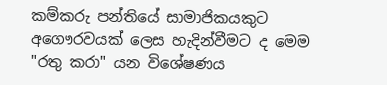කම්කරු පන්තියේ සාමාජිකයකුට අගෞරවයක් ලෙස හැදින්වීමට ද මෙම "රතු කරා" යන විශේෂණය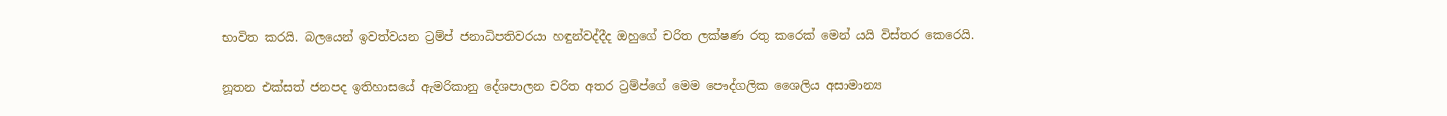භාවිත කරයි. බලයෙන් ඉවත්වයන ට්‍රම්ප් ජනාධිපතිවරයා හඳුන්වද්දීද ඔහුගේ චරිත ලක්ෂණ රතු කරෙක් මෙන් යයි විස්තර කෙරෙයි.

නූතන එක්සත් ජනපද ඉතිහාසයේ ඇමරිකානු දේශපාලන චරිත අතර ට්‍රම්ප්ගේ මෙම පෞද්ගලික ශෛලිය අසාමාන්‍ය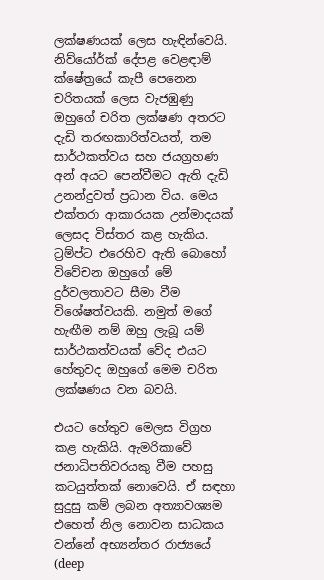ලක්ෂණයක් ලෙස හැඳින්වෙයි. නිව්යෝර්ක් දේපළ වෙළඳාම් ක්ෂේත්‍රයේ කැපී පෙනෙන චරිතයක් ලෙස වැජඹුණු ඔහුගේ චරිත ලක්ෂණ අතරට දැඩි තරඟකාරිත්වයත්, තම සාර්ථකත්වය සහ ජයග්‍රහණ අන් අයට පෙන්වීමට ඇති දැඩි උනන්දුවත් ප්‍රධාන විය. මෙය එක්තරා ආකාරයක උන්මාදයක් ලෙසද විස්තර කළ හැකිය. ට්‍රම්ප්ට එරෙහිව ඇති බොහෝ විවේචන ඔහුගේ මේ දුර්වලතාවට සීමා වීම විශේෂත්වයකි. නමුත් මගේ හැඟීම නම් ඔහු ලැබූ යම් සාර්ථකත්වයක් වේද එයට හේතුවද ඔහුගේ මෙම චරිත ලක්ෂණය වන බවයි.

එයට හේතුව මෙලස විග්‍රහ කළ හැකියි. ඇමරිකාවේ ජනාධිපතිවරයකු වීම පහසු කටයුත්තක් නොවෙයි. ඒ සඳහා සුදුසු කම් ලබන අත්‍යාවශ්‍යම එහෙත් නිල නොවන සාධකය වන්නේ අභ්‍යන්තර රාජ්‍යයේ (deep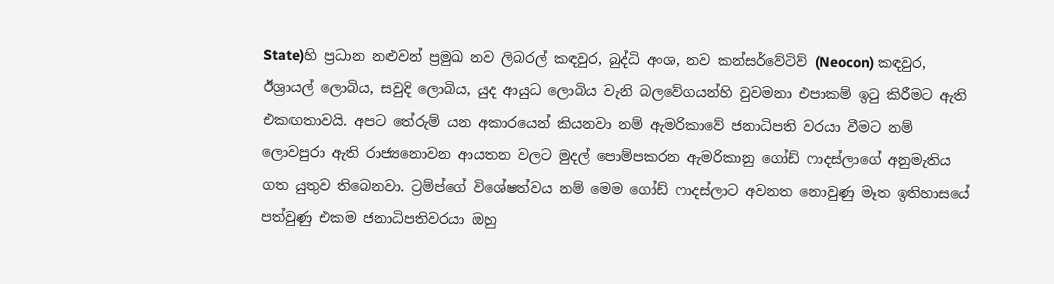State)හි ප්‍රධාන නළුවන් ප්‍රමුඛ නව ලිබරල් කඳවුර, බුද්ධි අංශ, නව කන්සර්වේටිව් (Neocon) කඳවුර, ඊශ්‍රායල් ලොබිය, සවුදි ලොබිය, යුද ආයුධ ලොබිය වැනි බලවේගයන්හි වුවමනා එපාකම් ඉටු කිරීමට ඇති එකඟතාවයි. අපට තේරුම් යන අකාරයෙන් කියනවා නම් ඇමරිකාවේ ජනාධිපති වරයා වීමට නම් ලොවපුරා ඇති රාජ්‍යනොවන ආයතන වලට මුදල් පොම්පකරන ඇමරිකානු ගෝඩ් ෆාදස්ලාගේ අනුමැතිය ගත යුතුව තිබෙනවා. ට්‍රම්ප්ගේ විශේෂත්වය නම් මෙම ගෝඩ් ෆාදස්ලාට අවනත නොවුණු මෑත ඉතිහාසයේ පත්වුණු එකම ජනාධිපතිවරයා ඔහු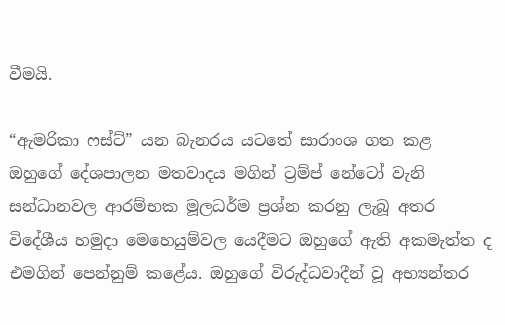වීමයි.

“ඇමරිකා ෆස්ට්” යන බැනරය යටතේ සාරාංශ ගත කළ ඔහුගේ දේශපාලන මතවාදය මගින් ට්‍රම්ප් නේටෝ වැනි සන්ධානවල ආරම්භක මූලධර්ම ප්‍රශ්න කරනු ලැබූ අතර විදේශීය හමුදා මෙහෙයුම්වල යෙදීමට ඔහුගේ ඇති අකමැත්ත ද එමගින් පෙන්නුම් කළේය. ඔහුගේ විරුද්ධවාදීන් වූ අභ්‍යන්තර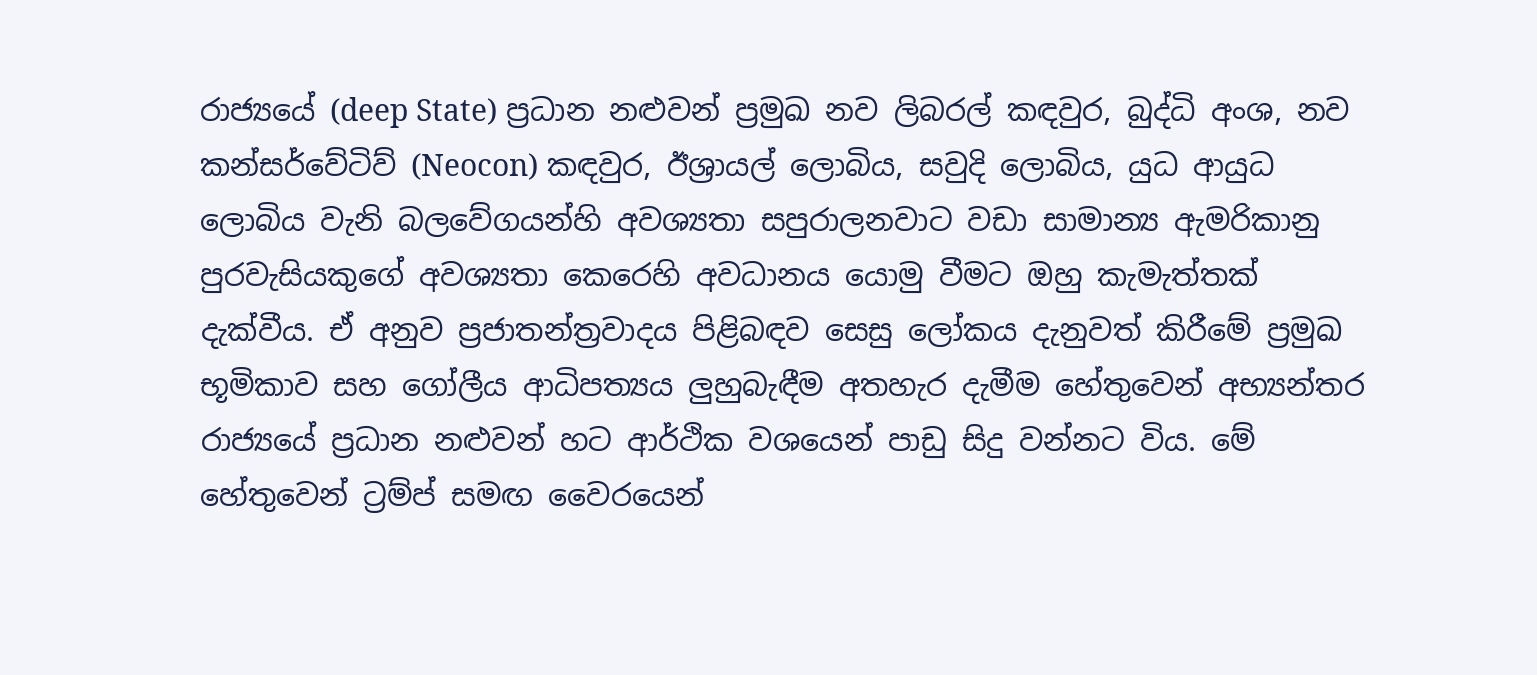රාජ්‍යයේ (deep State) ප්‍රධාන නළුවන් ප්‍රමුඛ නව ලිබරල් කඳවුර, බුද්ධි අංශ, නව කන්සර්වේටිව් (Neocon) කඳවුර, ඊශ්‍රායල් ලොබිය, සවුදි ලොබිය, යුධ ආයුධ ලොබිය වැනි බලවේගයන්හි අවශ්‍යතා සපුරාලනවාට වඩා සාමාන්‍ය ඇමරිකානු පුරවැසියකුගේ අවශ්‍යතා කෙරෙහි අවධානය යොමු වීමට ඔහු කැමැත්තක් දැක්වීය. ඒ අනුව ප්‍රජාතන්ත්‍රවාදය පිළිබඳව සෙසු ලෝකය දැනුවත් කිරීමේ ප්‍රමුඛ භූමිකාව සහ ගෝලීය ආධිපත්‍යය ලුහුබැඳීම අතහැර දැමීම හේතුවෙන් අභ්‍යන්තර රාජ්‍යයේ ප්‍රධාන නළුවන් හට ආර්ථික වශයෙන් පාඩු සිදු වන්නට විය. මේ හේතුවෙන් ට්‍රම්ප් සමඟ වෛරයෙන්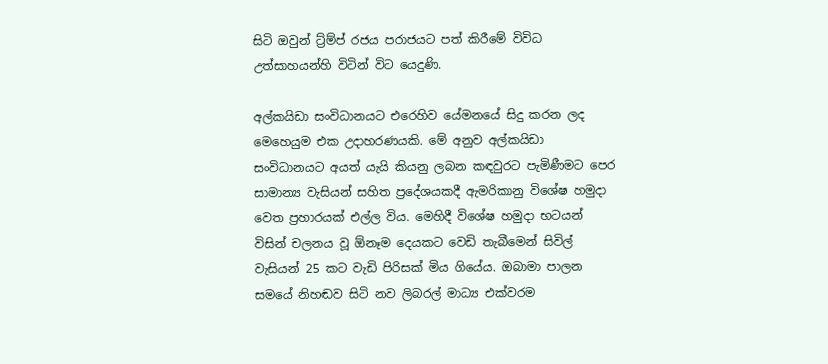සිටි ඔවුන් ට්‍ර්ම්ප් රජය පරාජයට පත් කිරීමේ විවිධ උත්සාහයන්හි විටින් විට යෙදුණි.

අල්කයිඩා සංවිධානයට එරෙහිව යේමනයේ සිදු කරන ලද මෙහෙයුම එක උදාහරණයකි. මේ අනුව අල්කයිඩා සංවිධානයට අයත් යැයි කියනු ලබන කඳවුරට පැමිණීමට පෙර සාමාන්‍ය වැසියන් සහිත ප්‍රදේශයකදී ඇමරිකානු විශේෂ හමුදා වෙත ප්‍රහාරයක් එල්ල විය. මෙහිදී විශේෂ හමුදා භටයන් විසින් චලනය වූ ඕනෑම දෙයකට වෙඩි තැබීමෙන් සිවිල් වැසියන් 25 කට වැඩි පිරිසක් මිය ගියේය. ඔබාමා පාලන සමයේ නිහඬව සිටි නව ලිබරල් මාධ්‍ය එක්වරම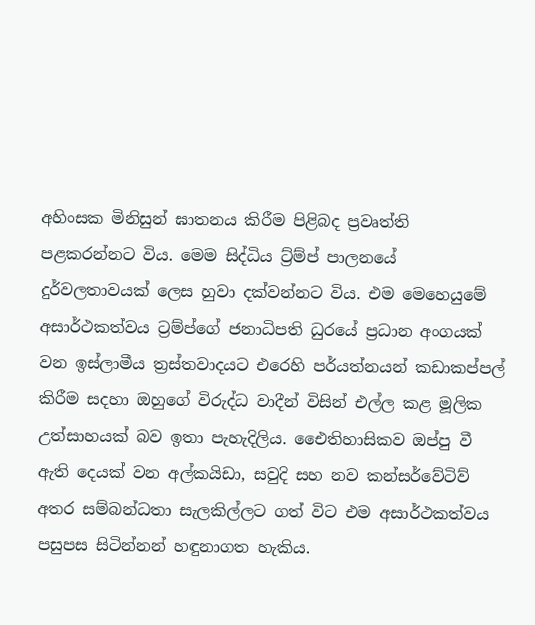අහිංසක මිනිසුන් ඝාතනය කිරීම පිළිබද ප්‍රවෘත්ති පළකරන්නට විය. මෙම සිද්ධිය ට්‍ර්ම්ප් පාලනයේ දුර්වලතාවයක් ලෙස හුවා දක්වන්නට විය. එම මෙහෙයුමේ අසාර්ථකත්වය ට්‍රම්ප්ගේ ජනාධිපති ධුරයේ ප්‍රධාන අංගයක් වන ඉස්ලාමීය ත්‍රස්තවාදයට එරෙහි පර්යත්නයන් කඩාකප්පල් කිරීම සදහා ඔහුගේ විරුද්ධ වාදීන් විසින් එල්ල කළ මූලික උත්සාහයක් බව ඉතා පැහැදිලිය. ඓෙතිහාසිකව ඔප්පු වී ඇති දෙයක් වන අල්කයිඩා, සවුදි සහ නව කන්සර්වේටිව් අතර සම්බන්ධතා සැලකිල්ලට ගත් විට එම අසාර්ථකත්වය පසුපස සිටින්නන් හඳුනාගත හැකිය.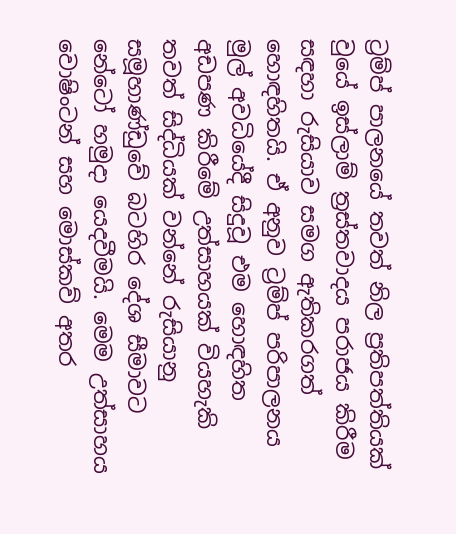ට්‍රම්ප් පාලනයේ තවත් නිල ප්‍රතිපත්තියක් වුයේ ඉස්ලාම් ත්‍රස්තවාදය පරාජය කිරීම සඳහා රුසියාව සමග ඇතිකරගත් හොඳහිතයි. ඒ අනුව ට්‍රම්ප් පරිපාලනය මුල් අවධියේදී සිදුවූ එම හොඳහිත අඩපණ කිරීමේ උත්සාහයක් වියහැකි තවත් සිද්ධියක් වන්නේ රුසියානු සමූහාණ්ඩුවේ බටහිර දේශ සීමාවට නේටෝ හමුදා යෙදවීමයි. මෙම උත්සාහය වොෂිංටන් සහ මොස්කව් අතර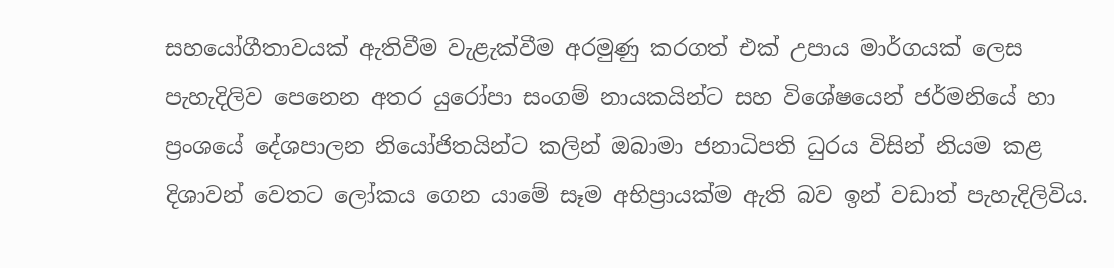සහයෝගීතාවයක් ඇතිවීම වැළැක්වීම අරමුණු කරගත් එක් උපාය මාර්ගයක් ලෙස පැහැදිලිව පෙනෙන අතර යුරෝපා සංගම් නායකයින්ට සහ විශේෂයෙන් ජර්මනියේ හා ප්‍රංශයේ දේශපාලන නියෝජිතයින්ට කලින් ඔබාමා ජනාධිපති ධුරය විසින් නියම කළ දිශාවන් වෙතට ලෝකය ගෙන යාමේ සෑම අභිප්‍රායක්ම ඇති බව ඉන් වඩාත් පැහැදිලිවිය.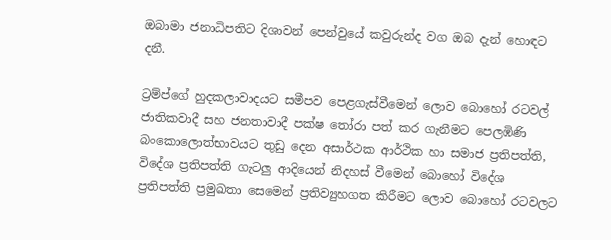ඔබාමා ජනාධිපතිට දිශාවන් පෙන්වුයේ කවුරුන්ද වග ඔබ දැන් හොඳට දනී.

ට්‍රම්ප්ගේ හුදකලාවාදයට සමීපව පෙළගැස්වීමෙන් ලොව බොහෝ රටවල් ජාතිකවාදී සහ ජනතාවාදී පක්ෂ තෝරා පත් කර ගැනීමට පෙලඹිණි බංකොලොත්භාවයට තුඩු දෙන අසාර්ථක ආර්ථික හා සමාජ ප්‍රතිපත්ති, විදේශ ප්‍රතිපත්ති ගැටලු ආදියෙන් නිදහස් වීමෙන් බොහෝ විදේශ ප්‍රතිපත්ති ප්‍රමුඛතා සෙමෙන් ප්‍රතිව්‍යුහගත කිරීමට ලොව බොහෝ රටවලට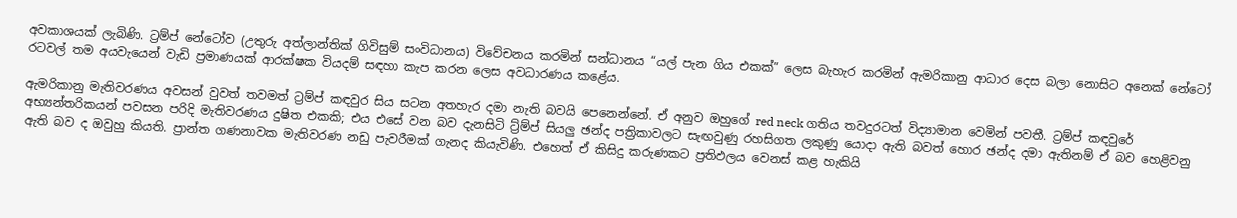අවකාශයක් ලැබිණි. ට්‍රම්ප් නේටෝව (උතුරු අත්ලාන්තික් ගිවිසුම් සංවිධානය) විවේචනය කරමින් සන්ධානය “යල් පැන ගිය එකක්” ලෙස බැහැර කරමින් ඇමරිකානු ආධාර දෙස බලා නොසිට අනෙක් නේටෝ රටවල් තම අයවැයෙන් වැඩි ප්‍රමාණයක් ආරක්ෂක වියදම් සඳහා කැප කරන ලෙස අවධාරණය කළේය.

ඇමරිකානු මැතිවරණය අවසන් වුවත් තවමත් ට්‍රම්ප් කඳවුර සිය සටන අතහැර දමා නැති බවයි පෙනෙන්නේ. ඒ අනුව ඔහුගේ red neck ගතිය තවදුරටත් විද්‍යාමාන වෙමින් පවතී. ට්‍රම්ප් කඳවුරේ අභ්‍යන්තරිකයන් පවසන පරිදි මැතිවරණය දුෂිත එකකි; එය එසේ වන බව දැනසිටි ට්‍ර්ම්ප් සියලු ඡන්ද පත්‍රිකාවලට සැඟවුණු රහසිගත ලකුණු යොදා ඇති බවත් හොර ඡන්ද දමා ඇතිනම් ඒ බව හෙළිවනු ඇති බව ද ඔවුහු කියති. ප්‍රාන්ත ගණනාවක මැතිවරණ නඩු පැවරීමක් ගැනද කියැවිණි. එහෙත් ඒ කිසිදු කරුණකට ප්‍රතිඵලය වෙනස් කළ හැකියි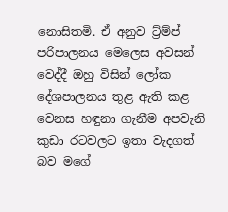නොසිතමි. ඒ අනුව ට්‍ර්ම්ප් පරිපාලනය මෙලෙස අවසන් වෙද්දී ඔහු විසින් ලෝක දේශපාලනය තුළ ඇති කළ වෙනස හඳුනා ගැනීම අපවැනි කුඩා රටවලට ඉතා වැදගත් බව මගේ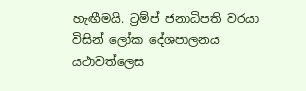හැඟීමයි. ට්‍රම්ප් ජනාධිපති වරයා විසින් ලෝක දේශපාලනය යථාවත්ලෙස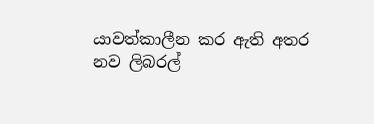යාවත්කාලීන කර ඇති අතර නව ලිබරල්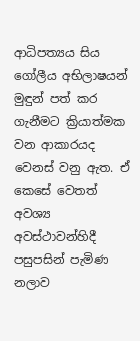ආධිපත්‍යය සිය ගෝලීය අභිලාෂයන් මුඳුන් පත් කර ගැනීමට ක්‍රියාත්මක වන ආකාරයද වෙනස් වනු ඇත. ඒ කෙසේ වෙතත් අවශ්‍ය අවස්ථාවන්හිදී පසුපසින් පැමිණ නලාව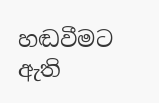හඬවීමට ඇති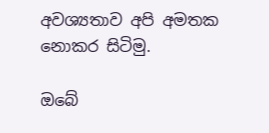අවශ්‍යතාව අපි අමතක නොකර සිටිමු.

ඔබේ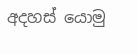අදහස් යොමු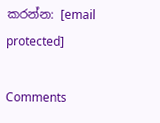කරන්න: [email protected]

Comments